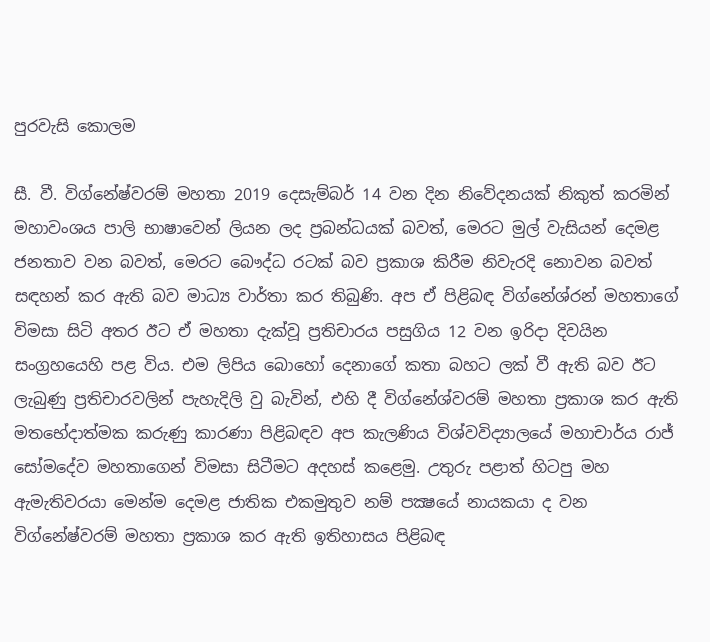පුරවැසි කොලම

සී. වී. විග්නේෂ්වරම් මහතා 2019 දෙසැම්බර් 14 වන දින නිවේදනයක් නිකුත් කරමින් මහාවංශය පාලි භාෂාවෙන් ලියන ලද ප්‍රබන්ධයක් බවත්, මෙරට මුල් වැසියන් දෙමළ ජනතාව වන බවත්, මෙරට බෞද්ධ රටක් බව ප්‍රකාශ කිරීම නිවැරදි නොවන බවත් සඳහන් කර ඇති බව මාධ්‍ය වාර්තා කර තිබුණි. අප ඒ පිළිබඳ විග්නේශ්රන් මහතාගේ විමසා සිටි අතර ඊට ඒ මහතා දැක්වූ ප්‍රතිචාරය පසුගිය 12 වන ඉරිදා දිවයින සංග්‍රහයෙහි පළ විය. එම ලිපිය බොහෝ දෙනාගේ කතා බහට ලක් වී ඇති බව ඊට ලැබුණු ප්‍රතිචාරවලින් පැහැදිලි වු බැවින්, එහි දී විග්නේශ්වරම් මහතා ප්‍රකාශ කර ඇති මතභේදාත්මක කරුණු කාරණා පිළිබඳව අප කැලණිය විශ්වවිද්‍යාලයේ මහාචාර්ය රාජ් සෝමදේව මහතාගෙන් විමසා සිටීමට අදහස් කළෙමු. උතුරු පළාත් හිටපු මහ ඇමැතිවරයා මෙන්ම දෙමළ ජාතික එකමුතුව නම් පක්‍ෂයේ නායකයා ද වන විග්නේෂ්වරම් මහතා ප්‍රකාශ කර ඇති ඉතිහාසය පිළිබඳ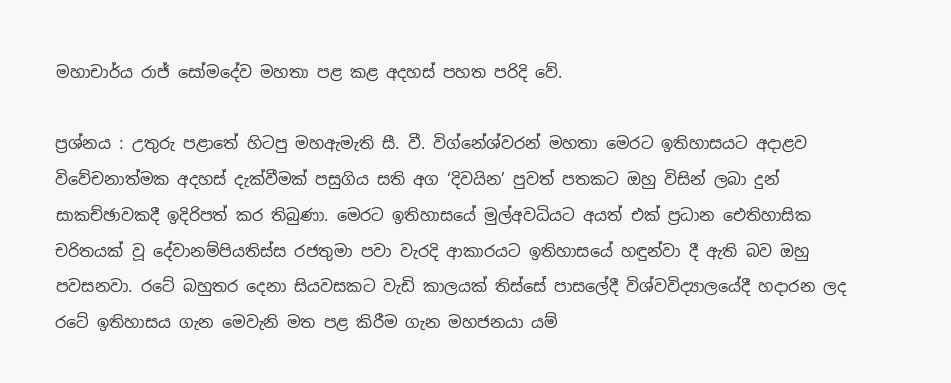මහාචාර්ය රාජ් සෝමදේව මහතා පළ කළ අදහස් පහත පරිදි වේ.

ප්‍රශ්නය : උතුරු පළාතේ හිටපු මහඇමැති සී. වී. විග්නේශ්වරන් මහතා මෙරට ඉතිහාසයට අදාළව විවේචනාත්මක අදහස් දැක්වීමක් පසුගිය සති අග ‘දිවයින’ පුවත් පතකට ඔහු විසින් ලබා දුන් සාකච්ඡාවකදී ඉදිරිපත් කර තිබුණා. මෙරට ඉතිහාසයේ මුල්අවධියට අයත් එක් ප්‍රධාන ඓතිහාසික චරිතයක් වූ දේවානම්පියතිස්ස රජතුමා පවා වැරදි ආකාරයට ඉතිහාසයේ හඳුන්වා දී ඇති බව ඔහු පවසනවා. රටේ බහුතර දෙනා සියවසකට වැඩි කාලයක් තිස්සේ පාසලේදී විශ්වවිද්‍යාලයේදී හදාරන ලද රටේ ඉතිහාසය ගැන මෙවැනි මත පළ කිරීම ගැන මහජනයා යම්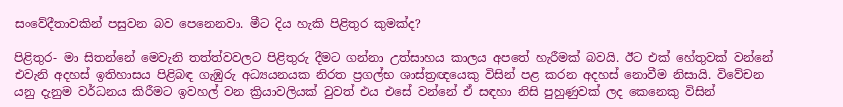සංවේදීතාවකින් පසුවන බව පෙනෙනවා. මීට දිය හැකි පිළිතුර කුමක්ද?

පිළිතුර- මා සිතන්නේ මෙවැනි තත්ත්වවලට පිළිතුරු දීමට ගන්නා උත්සාහය කාලය අපතේ හැරීමක් බවයි. ඊට එක් හේතුවක් වන්නේ එවැනි අදහස් ඉතිහාසය පිළිබඳ ගැඹුරු අධ්‍යයනයක නිරත ප්‍රගල්භ ශාස්ත්‍රඥයෙකු විසින් පළ කරන අදහස් නොවීම නිසායි. විවේචන යනු දැනුම වර්ධනය කිරීමට ඉවහල් වන ක්‍රියාවලියක් වුවත් එය එසේ වන්නේ ඒ සඳහා නිසි පුහුණුවක් ලද කෙනෙකු විසින්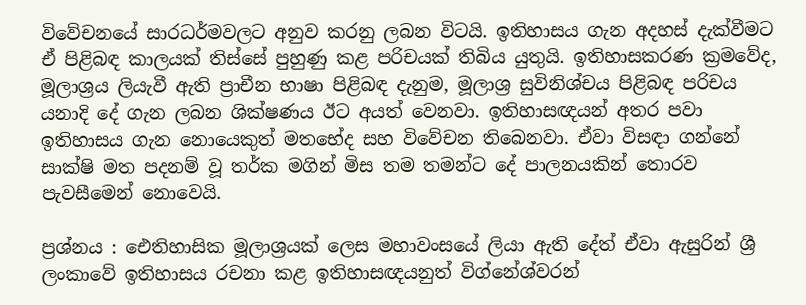විවේචනයේ සාරධර්මවලට අනුව කරනු ලබන විටයි. ඉතිහාසය ගැන අදහස් දැක්වීමට ඒ පිළිබඳ කාලයක් තිස්සේ පුහුණු කළ පරිචයක් තිබිය යුතුයි. ඉතිහාසකරණ ක්‍රමවේද, මූලාශ්‍රය ලියැවී ඇති ප්‍රාචීන භාෂා පිළිබඳ දැනුම, මූලාශ්‍ර සුවිනිශ්චය පිළිබඳ පරිචය යනාදි දේ ගැන ලබන ශික්ෂණය ඊට අයත් වෙනවා. ඉතිහාසඥයන් අතර පවා ඉතිහාසය ගැන නොයෙකුත් මතභේද සහ විවේචන තිබෙනවා. ඒවා විසඳා ගන්නේ සාක්ෂි මත පදනම් වූ තර්ක මගින් මිස තම තමන්ට දේ පාලනයකින් තොරව පැවසීමෙන් නොවෙයි.

ප්‍රශ්නය : ඓතිහාසික මූලාශ්‍රයක් ලෙස මහාවංසයේ ලියා ඇති දේත් ඒවා ඇසුරින් ශ්‍රී ලංකාවේ ඉතිහාසය රචනා කළ ඉතිහාසඥයනුත් විග්නේශ්වරන්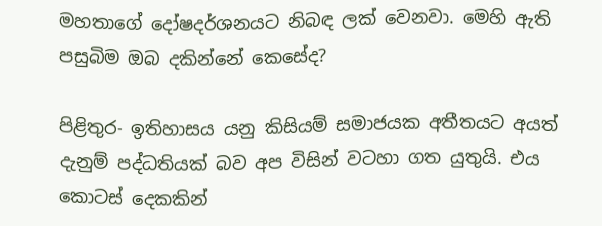මහතාගේ දෝෂදර්ශනයට නිබඳ ලක් වෙනවා. මෙහි ඇති පසුබිම ඔබ දකින්නේ කෙසේද?

පිළිතුර- ඉතිහාසය යනු කිසියම් සමාජයක අතීතයට අයත් දැනුම් පද්ධතියක් බව අප විසින් වටහා ගත යුතුයි. එය කොටස් දෙකකින්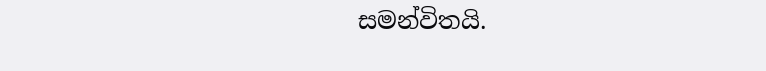සමන්විතයි.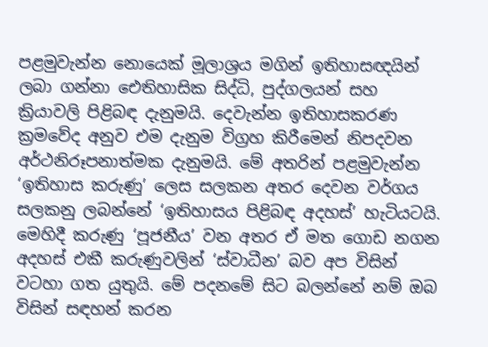පළමුවැන්න නොයෙක් මූලාශ්‍රය මගින් ඉතිහාසඥයින් ලබා ගන්නා ඓතිහාසික සිද්ධි, පුද්ගලයන් සහ ක්‍රියාවලි පිළිබඳ දැනුමයි. දෙවැන්න ඉතිහාසකරණ ක්‍රමවේද අනුව එම දැනුම විග්‍රහ කිරීමෙන් නිපදවන අර්ථනිරූපනාත්මක දැනුමයි. මේ අතරින් පළමුවැන්න ‘ඉතිහාස කරුණු’ ලෙස සලකන අතර දෙවන වර්ගය සලකනු ලබන්නේ ‘ඉතිහාසය පිළිබඳ අදහස්’ හැටියටයි. මෙහිදී කරුණු ‘පූජනීය’ වන අතර ඒ මත ගොඩ නගන අදහස් එකී කරුණුවලින් ‘ස්වාධීන’ බව අප විසින් වටහා ගත යුතුයි. මේ පදනමේ සිට බලන්නේ නම් ඔබ විසින් සඳහන් කරන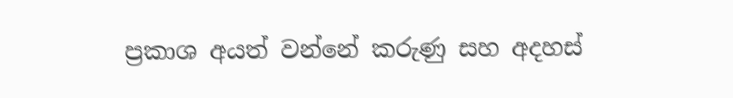ප්‍රකාශ අයත් වන්නේ කරුණු සහ අදහස්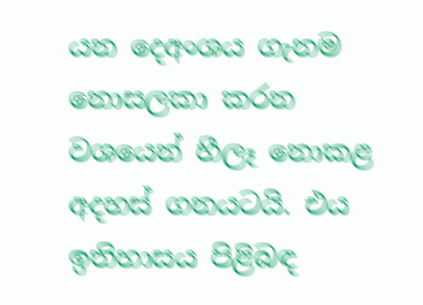යන දෙඅංශය ගැනම නොසලකා කරන වශයෙන් හීලෑ නොකළ අදහස් ගනයටයි. එය ඉතිහාසය පිළිබඳ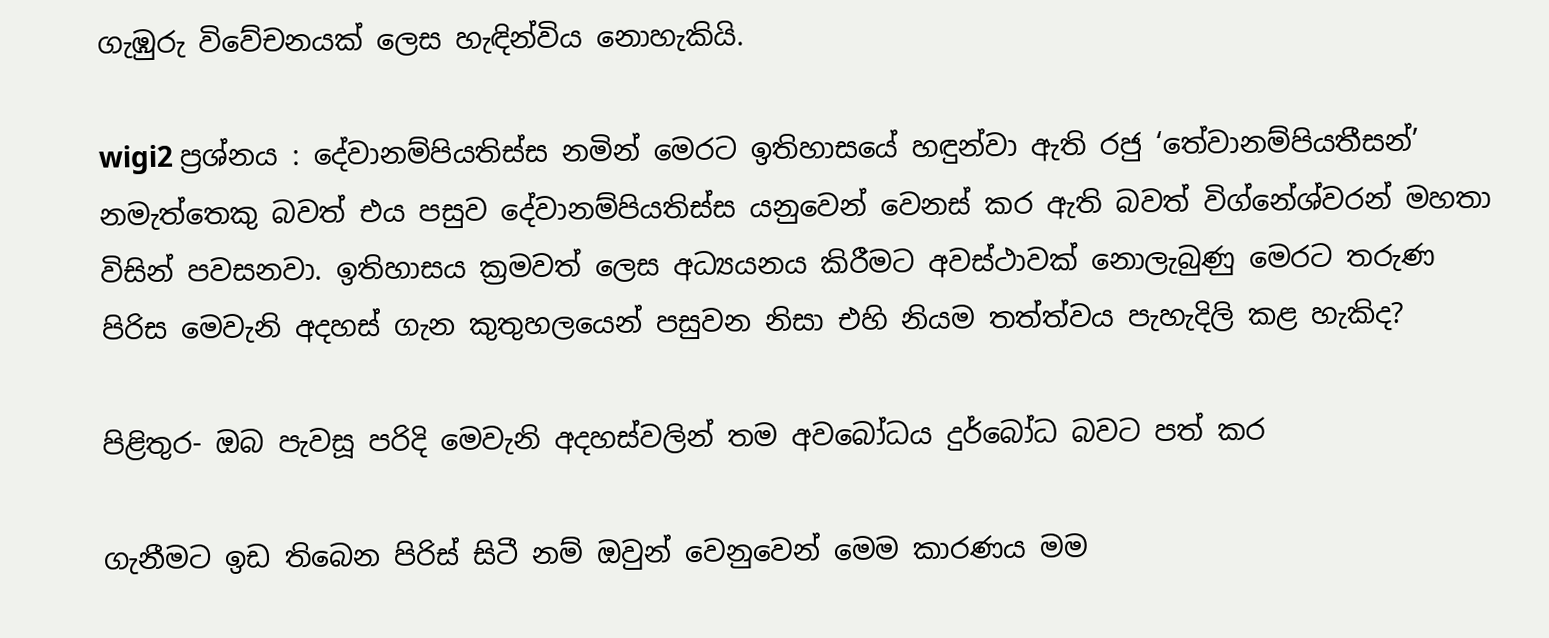ගැඹුරු විවේචනයක් ලෙස හැඳින්විය නොහැකියි.

wigi2 ප්‍රශ්නය : දේවානම්පියතිස්ස නමින් මෙරට ඉතිහාසයේ හඳුන්වා ඇති රජු ‘තේවානම්පියතීසන්’ නමැත්තෙකු බවත් එය පසුව දේවානම්පියතිස්ස යනුවෙන් වෙනස් කර ඇති බවත් විග්නේශ්වරන් මහතා විසින් පවසනවා. ඉතිහාසය ක්‍රමවත් ලෙස අධ්‍යයනය කිරීමට අවස්ථාවක් නොලැබුණු මෙරට තරුණ පිරිස මෙවැනි අදහස් ගැන කුතුහලයෙන් පසුවන නිසා එහි නියම තත්ත්වය පැහැදිලි කළ හැකිද?

පිළිතුර- ඔබ පැවසූ පරිදි මෙවැනි අදහස්වලින් තම අවබෝධය දුර්බෝධ බවට පත් කර

ගැනීමට ඉඩ තිබෙන පිරිස් සිටී නම් ඔවුන් වෙනුවෙන් මෙම කාරණය මම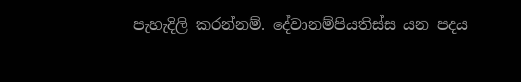පැහැදිලි කරන්නම්. දේවානම්පියතිස්ස යන පදය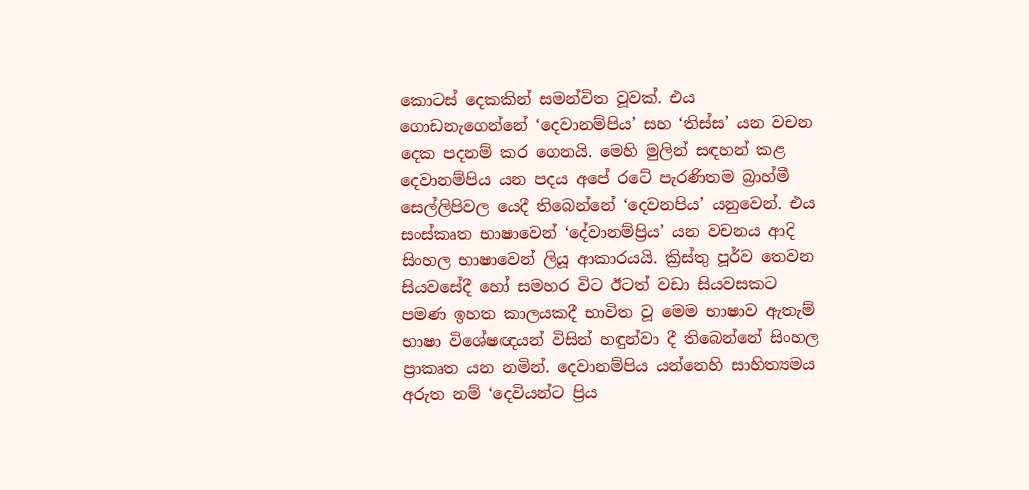කොටස් දෙකකින් සමන්විත වූවක්. එය ගොඩනැගෙන්නේ ‘දෙවානම්පිය’ සහ ‘තිස්ස’ යන වචන දෙක පදනම් කර ගෙනයි. මෙහි මුලින් සඳහන් කළ දෙවානම්පිය යන පදය අපේ රටේ පැරණිතම බ්‍රාහ්මී සෙල්ලිපිවල යෙදී තිබෙන්නේ ‘දෙවනපිය’ යනුවෙන්. එය සංස්කෘත භාෂාවෙන් ‘දේවානම්ප්‍රිය’ යන වචනය ආදි සිංහල භාෂාවෙන් ලියූ ආකාරයයි. ක්‍රිස්තු පූර්ව තෙවන සියවසේදී හෝ සමහර විට ඊටත් වඩා සියවසකට පමණ ඉහත කාලයකදී භාවිත වූ මෙම භාෂාව ඇතැම් භාෂා විශේෂඥයන් විසින් හඳුන්වා දී තිබෙන්නේ සිංහල ප්‍රාකෘත යන නමින්. දෙවානම්පිය යන්නෙහි සාහිත්‍යමය අරුත නම් ‘දෙවියන්ට ප්‍රිය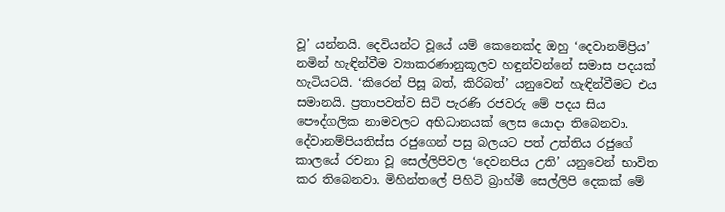වූ’ යන්නයි. දෙවියන්ට වූයේ යම් කෙනෙක්ද ඔහු ‘දෙවානම්ප්‍රිය’ නමින් හැඳින්වීම ව්‍යාකරණානුකූලව හඳුන්වන්නේ සමාස පදයක් හැටියටයි. ‘කිරෙන් පිසූ බත්, කිරිබත්’ යනුවෙන් හැඳින්වීමට එය සමානයි. ප්‍රතාපවත්ව සිටි පැරණි රජවරු මේ පදය සිය පෞද්ගලික නාමවලට අභිධානයක් ලෙස යොදා තිබෙනවා. දේවානම්පියතිස්ස රජුගෙන් පසු බලයට පත් උත්තිය රජුගේ කාලයේ රචනා වූ සෙල්ලිපිවල ‘දෙවනපිය උති’ යනුවෙන් භාවිත කර තිබෙනවා. මිහින්තලේ පිහිටි බ්‍රාහ්මී සෙල්ලිපි දෙකක් මේ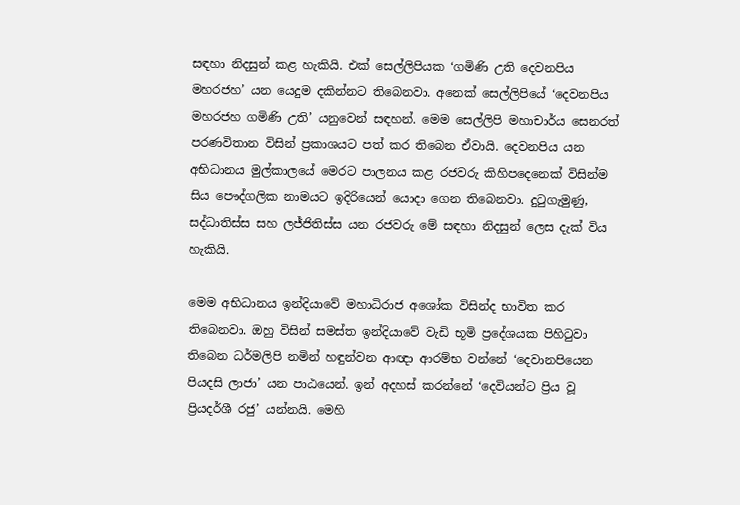සඳහා නිදසුන් කළ හැකියි. එක් සෙල්ලිපියක ‘ගමිණි උති දෙවනපිය මහරජහ’ යන යෙදුම දකින්නට තිබෙනවා. අනෙක් සෙල්ලිපියේ ‘දෙවනපිය මහරජහ ගමිණි උති’ යනුවෙන් සඳහන්. මෙම සෙල්ලිපි මහාචාර්ය සෙනරත් පරණවිතාන විසින් ප්‍රකාශයට පත් කර තිබෙන ඒවායි. දෙවනපිය යන අභිධානය මුල්කාලයේ මෙරට පාලනය කළ රජවරු කිහිපදෙනෙක් විසින්ම සිය පෞද්ගලික නාමයට ඉදිරියෙන් යොදා ගෙන තිබෙනවා. දුටුගැමුණු, සද්ධාතිස්ස සහ ලජ්ජිතිස්ස යන රජවරු මේ සඳහා නිදසුන් ලෙස දැක් විය හැකියි.

මෙම අභිධානය ඉන්දියාවේ මහාධිරාජ අශෝක විසින්ද භාවිත කර තිබෙනවා. ඔහු විසින් සමස්ත ඉන්දියාවේ වැඩි භූමි ප්‍රදේශයක පිහිටුවා තිබෙන ධර්මලිපි නමින් හඳුන්වන ආඥා ආරම්භ වන්නේ ‘දෙවානපියෙන පියදසි ලාජා’ යන පාඨයෙන්. ඉන් අදහස් කරන්නේ ‘දෙවියන්ට ප්‍රිය වූ ප්‍රියදර්ශී රජු’ යන්නයි. මෙහි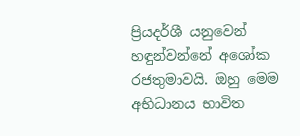ප්‍රියදර්ශී යනුවෙන් හඳුන්වන්නේ අශෝක රජතුමාවයි. ඔහු මෙම අභිධානය භාවිත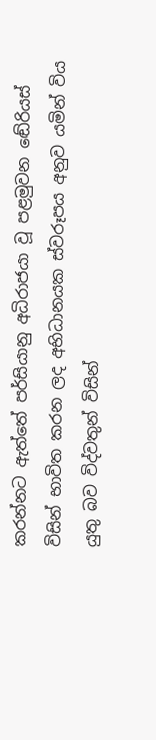කරන්නට ඇත්තේ පර්සියානු අධිරාජයා වූ පළමුවන ඬේරියස් විසින් භාවිත කරන ලද අභිධානයක ස්වරූපය අනුව යමින් විය යුතු බව විද්වතුන් විසින්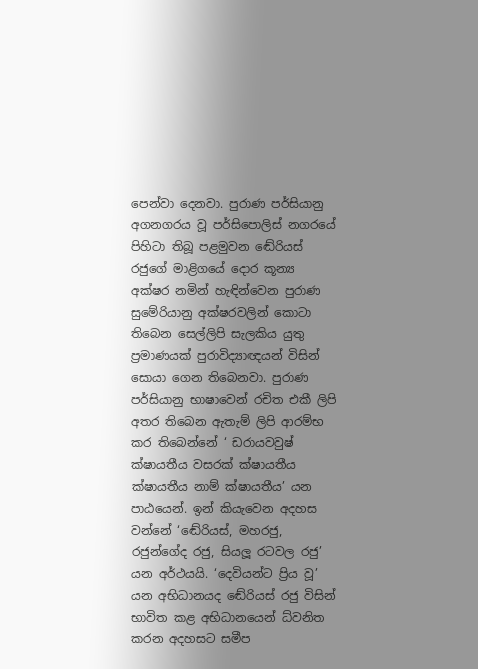පෙන්වා දෙනවා. පුරාණ පර්සියානු අගනගරය වූ පර්සිපොලිස් නගරයේ පිහිටා තිබූ පළමුවන ඬේරියස් රජුගේ මාළිගයේ දොර කූන්‍ය අක්ෂර නමින් හැඳින්වෙන පුරාණ සුමේරියානු අක්ෂරවලින් කොටා තිබෙන සෙල්ලිපි සැලකිය යුතු ප්‍රමාණයක් පුරාවිද්‍යාඥයන් විසින් සොයා ගෙන තිබෙනවා. පුරාණ පර්සියානු භාෂාවෙන් රචිත එකී ලිපි අතර තිබෙන ඇතැම් ලිපි ආරම්භ කර තිබෙන්නේ ‘ ඩරායවවුෂ් ක්ෂායතීය වසරක් ක්ෂායතීය ක්ෂායතීය නාම් ක්ෂායතීය’ යන පාඨයෙන්. ඉන් කියැවෙන අදහස වන්නේ ‘ඬේරියස්, මහරජු, රජුන්ගේද රජු, සියලූ රටවල රජු’ යන අර්ථයයි. ‘දෙවියන්ට ප්‍රිය වූ’ යන අභිධානයද ඬේරියස් රජු විසින් භාවිත කළ අභිධානයෙන් ධ්වනිත කරන අදහසට සමීප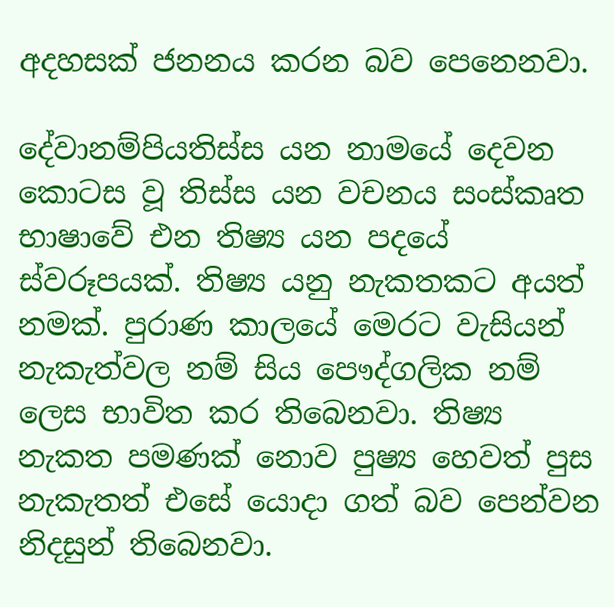අදහසක් ජනනය කරන බව පෙනෙනවා.

දේවානම්පියතිස්ස යන නාමයේ දෙවන කොටස වූ තිස්ස යන වචනය සංස්කෘත භාෂාවේ එන තිෂ්‍ය යන පදයේ ස්වරූපයක්. තිෂ්‍ය යනු නැකතකට අයත් නමක්. පුරාණ කාලයේ මෙරට වැසියන් නැකැත්වල නම් සිය පෞද්ගලික නම් ලෙස භාවිත කර තිබෙනවා. තිෂ්‍ය නැකත පමණක් නොව පුෂ්‍ය හෙවත් පුස නැකැතත් එසේ යොදා ගත් බව පෙන්වන නිදසුන් තිබෙනවා.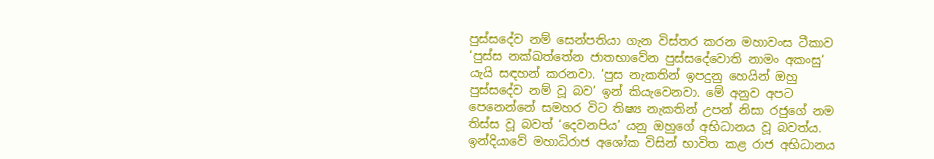පුස්සදේව නම් සෙන්පතියා ගැන විස්තර කරන මහාවංස ටීකාව ‘පුස්ස නක්ඛත්තේන ජාතභාවේන පුස්සදේවොති නාමං අකංසු‘ යැයි සඳහන් කරනවා. ‘පුස නැකතින් ඉපදුනු හෙයින් ඔහු පුස්සදේව නම් වූ බව’ ඉන් කියැවෙනවා. මේ අනුව අපට පෙනෙන්නේ සමහර විට තිෂ්‍ය නැකතින් උපන් නිසා රජුගේ නම තිස්ස වූ බවත් ‘දෙවනපිය’ යනු ඔහුගේ අභිධානය වූ බවත්ය. ඉන්දියාවේ මහාධිරාජ අශෝක විසින් භාවිත කළ රාජ අභිධානය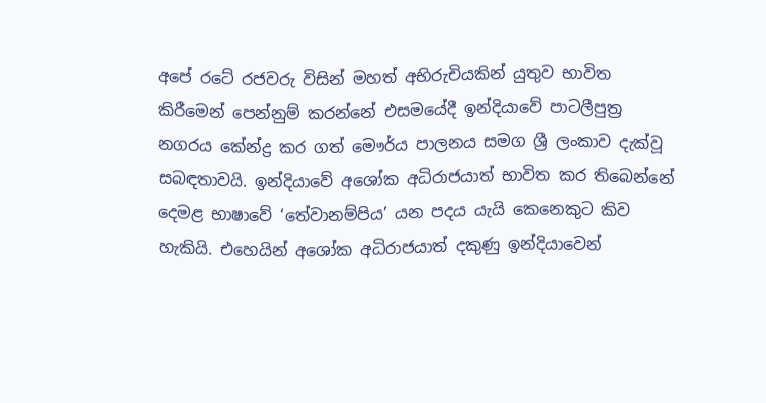අපේ රටේ රජවරු විසින් මහත් අභිරුචියකින් යුතුව භාවිත කිරීමෙන් පෙන්නුම් කරන්නේ එසමයේදී ඉන්දියාවේ පාටලීපුත්‍ර නගරය කේන්ද්‍ර කර ගත් මෞර්ය පාලනය සමග ශ්‍රී ලංකාව දැක්වූ සබඳතාවයි. ඉන්දියාවේ අශෝක අධිරාජයාත් භාවිත කර තිබෙන්නේ දෙමළ භාෂාවේ ‘තේවානම්පිය’ යන පදය යැයි කෙනෙකුට කිව හැකියි. එහෙයින් අශෝක අධිරාජයාත් දකුණු ඉන්දියාවෙන්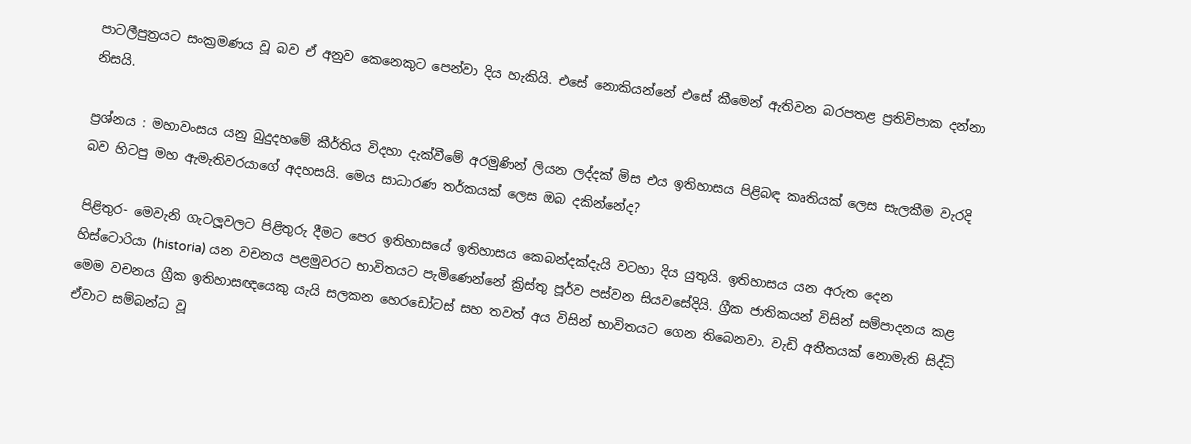පාටලීපුත්‍රයට සංක්‍රමණය වූ බව ඒ අනුව කෙනෙකුට පෙන්වා දිය හැකියි. එසේ නොකියන්නේ එසේ කීමෙන් ඇතිවන බරපතළ ප්‍රතිවිපාක දන්නා නිසයි.

ප්‍රශ්නය : මහාවංසය යනු බුදුදහමේ කීර්තිය විදහා දැක්වීමේ අරමුණින් ලියන ලද්දක් මිස එය ඉතිහාසය පිළිබඳ කෘතියක් ලෙස සැලකීම වැරදි බව හිටපු මහ ඇමැතිවරයාගේ අදහසයි. මෙය සාධාරණ තර්කයක් ලෙස ඔබ දකින්නේද?

පිළිතුර- මෙවැනි ගැටලූවලට පිළිතුරු දීමට පෙර ඉතිහාසයේ ඉතිහාසය කෙබන්දක්දැයි වටහා දිය යුතුයි. ඉතිහාසය යන අරුත දෙන හිස්ටොරියා (historia) යන වචනය පළමුවරට භාවිතයට පැමිණෙන්නේ ක්‍රිස්තු පූර්ව පස්වන සියවසේදියි. ග්‍රීක ජාතිකයන් විසින් සම්පාදනය කළ මෙම වචනය ග්‍රීක ඉතිහාසඥයෙකු යැයි සලකන හෙරඩෝටස් සහ තවත් අය විසින් භාවිතයට ගෙන තිබෙනවා. වැඩි අතීතයක් නොමැති සිද්ධි ඒවාට සම්බන්ධ වූ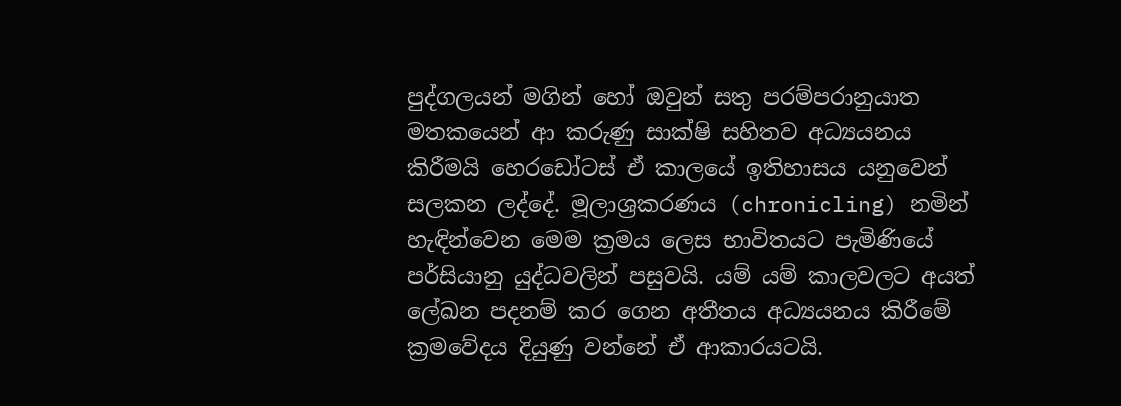පුද්ගලයන් මගින් හෝ ඔවුන් සතු පරම්පරානුයාත මතකයෙන් ආ කරුණු සාක්ෂි සහිතව අධ්‍යයනය කිරීමයි හෙරඩෝටස් ඒ කාලයේ ඉතිහාසය යනුවෙන් සලකන ලද්දේ. මූලාශ්‍රකරණය (chronicling) නමින් හැඳින්වෙන මෙම ක්‍රමය ලෙස භාවිතයට පැමිණියේ පර්සියානු යුද්ධවලින් පසුවයි. යම් යම් කාලවලට අයත් ලේඛන පදනම් කර ගෙන අතීතය අධ්‍යයනය කිරීමේ ක්‍රමවේදය දියුණු වන්නේ ඒ ආකාරයටයි.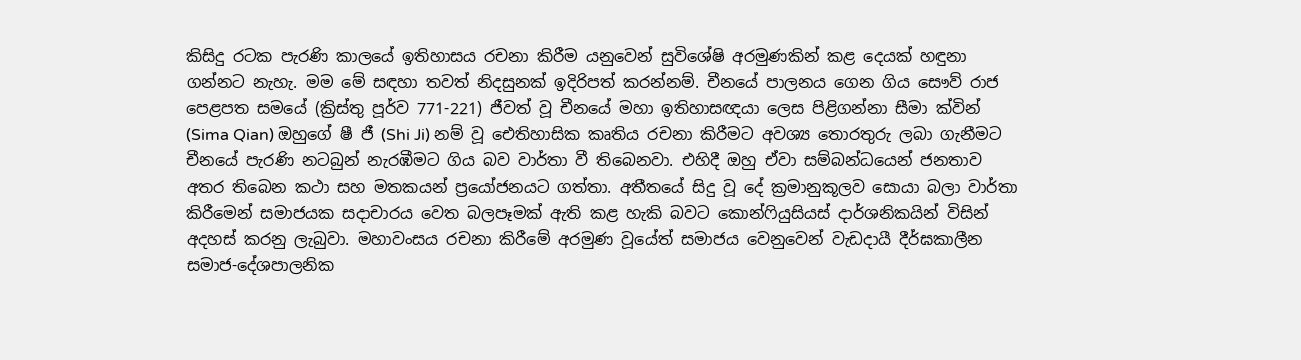කිසිදු රටක පැරණි කාලයේ ඉතිහාසය රචනා කිරීම යනුවෙන් සුවිශේෂි අරමුණකින් කළ දෙයක් හඳුනා ගන්නට නැහැ. මම මේ සඳහා තවත් නිදසුනක් ඉදිරිපත් කරන්නම්. චීනයේ පාලනය ගෙන ගිය සෞව් රාජ පෙළපත සමයේ (ක්‍රිස්තු පූර්ව 771-221) ජීවත් වූ චීනයේ මහා ඉතිහාසඥයා ලෙස පිළිගන්නා සීමා ක්වින් (Sima Qian) ඔහුගේ ෂී ජී (Shi Ji) නම් වූ ඓතිහාසික කෘතිය රචනා කිරීමට අවශ්‍ය තොරතුරු ලබා ගැනීමට චීනයේ පැරණි නටබුන් නැරඹීමට ගිය බව වාර්තා වී තිබෙනවා. එහිදී ඔහු ඒවා සම්බන්ධයෙන් ජනතාව අතර තිබෙන කථා සහ මතකයන් ප්‍රයෝජනයට ගත්තා. අතීතයේ සිදු වූ දේ ක්‍රමානුකූලව සොයා බලා වාර්තා කිරීමෙන් සමාජයක සදාචාරය වෙත බලපෑමක් ඇති කළ හැකි බවට කොන්ෆියුසියස් දාර්ශනිකයින් විසින් අදහස් කරනු ලැබුවා. මහාවංසය රචනා කිරීමේ අරමුණ වූයේත් සමාජය වෙනුවෙන් වැඩදායී දීර්ඝකාලීන සමාජ-දේශපාලනික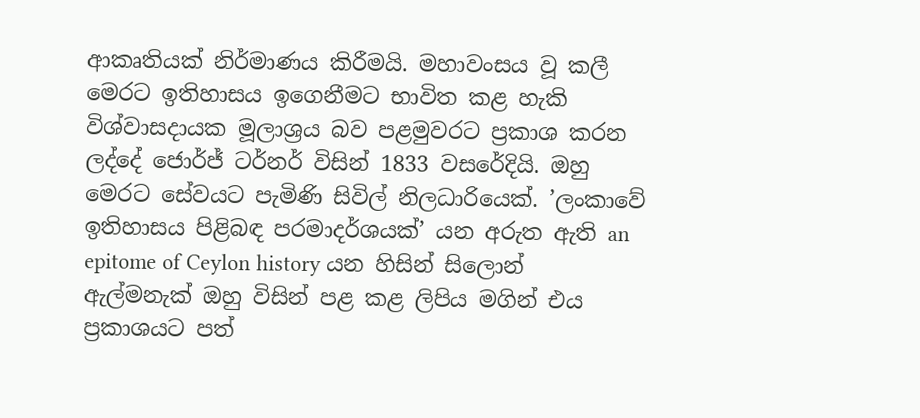ආකෘතියක් නිර්මාණය කිරීමයි. මහාවංසය වූ කලී මෙරට ඉතිහාසය ඉගෙනීමට භාවිත කළ හැකි විශ්වාසදායක මූලාශ්‍රය බව පළමුවරට ප්‍රකාශ කරන ලද්දේ ජොර්ජ් ටර්නර් විසින් 1833 වසරේදියි. ඔහු මෙරට සේවයට පැමිණි සිවිල් නිලධාරියෙක්. ’ලංකාවේ ඉතිහාසය පිළිබඳ පරමාදර්ශයක්’ යන අරුත ඇති an epitome of Ceylon history යන හිසින් සිලොන් ඇල්මනැක් ඔහු විසින් පළ කළ ලිපිය මගින් එය ප්‍රකාශයට පත්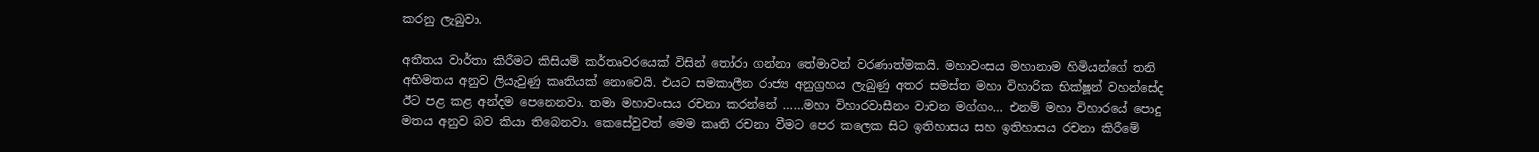කරනු ලැබුවා.

අතීතය වාර්තා කිරීමට කිසියම් කර්තෘවරයෙක් විසින් තෝරා ගන්නා තේමාවන් වරණාත්මකයි. මහාවංසය මහානාම හිමියන්ගේ තනි අභිමතය අනුව ලියැවුණු කෘතියක් නොවෙයි. එයට සමකාලීන රාජ්‍ය අනුග්‍රහය ලැබුණු අතර සමස්ත මහා විහාරික භික්ෂූන් වහන්සේද ඊට පළ කළ අන්දම පෙනෙනවා. තමා මහාවංසය රචනා කරන්නේ ……මහා විහාරවාසීනං වාචන මග්ගං… එනම් මහා විහාරයේ පොදු මතය අනුව බව කියා තිබෙනවා. කෙසේවුවත් මෙම කෘති රචනා වීමට පෙර කලෙක සිට ඉතිහාසය සහ ඉතිහාසය රචනා කිරීමේ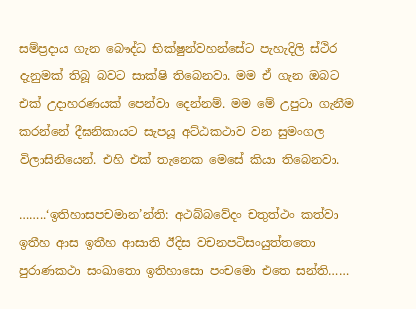සම්ප්‍රදාය ගැන බෞද්ධ භික්ෂුන්වහන්සේට පැහැදිලි ස්ථිර දැනුමක් තිබූ බවට සාක්ෂි තිබෙනවා. මම ඒ ගැන ඔබට එක් උදාහරණයක් පෙන්වා දෙන්නම්. මම මේ උපුටා ගැනීම කරන්නේ දීඝනිකායට සැපයූ අට්ඨකථාව වන සුමංගල විලාසිනියෙන්. එහි එක් තැනෙක මෙසේ කියා තිබෙනවා.

……..‘ඉතිහාසපචමාන’න්ති: අථබ්බවේදං චතුත්ථං කත්වා ඉතීහ ආස ඉතීහ ආසාති ඊදිස වචනපටිසංයුත්තතො පුරාණකථා සංඛාතො ඉතිහාසො පංචමො එතෙ සන්ති……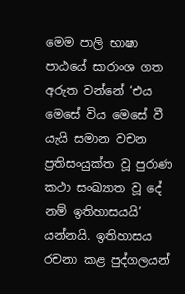මෙම පාලි භාෂා පාඨයේ සාරාංශ ගත අරුත වන්නේ ‘එය මෙසේ විය මෙසේ වී යැයි සමාන වචන ප්‍රතිසංයුක්ත වූ පුරාණ කථා සංඛ්‍යාත වූ දේ නම් ඉතිහාසයයි’ යන්නයි. ඉතිහාසය රචනා කළ පුද්ගලයන්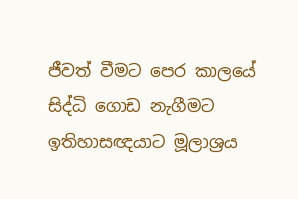ජීවත් වීමට පෙර කාලයේ සිද්ධි ගොඩ නැගීමට ඉතිහාසඥයාට මූලාශ්‍රය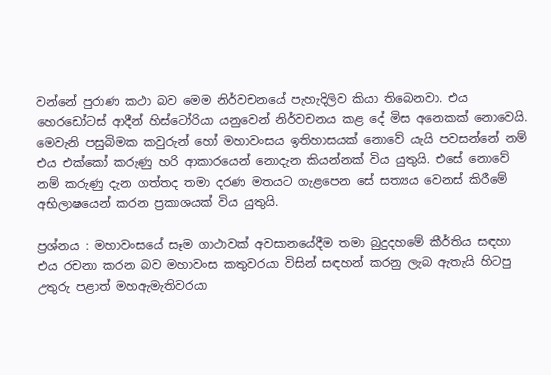වන්නේ පුරාණ කථා බව මෙම නිර්වචනයේ පැහැදිලිව කියා තිබෙනවා. එය හෙරඩෝටස් ආදීන් හිස්ටෝරියා යනුවෙන් නිර්වචනය කළ දේ මිස අනෙකක් නොවෙයි. මෙවැනි පසුබිමක කවුරුන් හෝ මහාවංසය ඉතිහාසයක් නොවේ යැයි පවසන්නේ නම් එය එක්කෝ කරුණු හරි ආකාරයෙන් නොදැන කියන්නක් විය යුතුයි. එසේ නොවේ නම් කරුණු දැන ගත්තද තමා දරණ මතයට ගැළපෙන සේ සත්‍යය වෙනස් කිරීමේ අභිලාෂයෙන් කරන ප්‍රකාශයක් විය යුතුයි.

ප්‍රශ්නය : මහාවංසයේ සෑම ගාථාවක් අවසානයේදීම තමා බුදුදහමේ කීර්තිය සඳහා එය රචනා කරන බව මහාවංස කතුවරයා විසින් සඳහන් කරනු ලැබ ඇතැයි හිටපු උතුරු පළාත් මහඇමැතිවරයා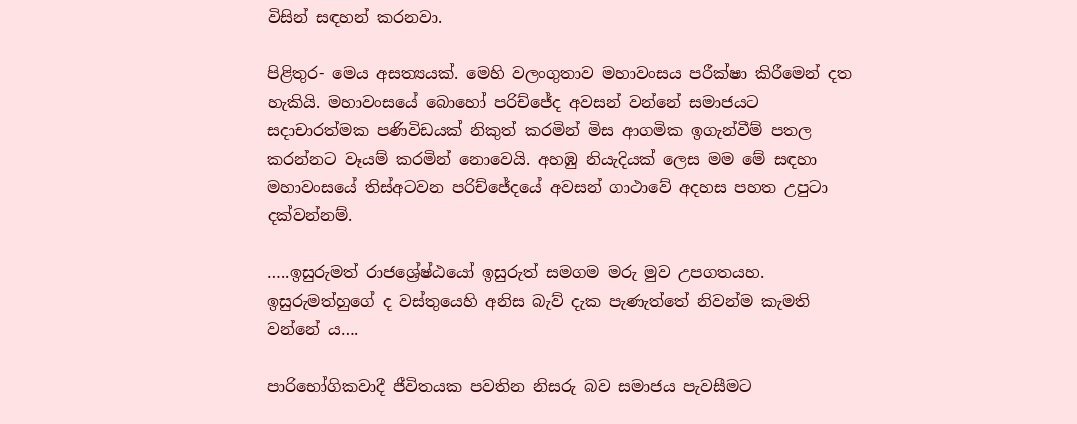විසින් සඳහන් කරනවා.

පිළිතුර- මෙය අසත්‍යයක්. මෙහි වලංගුතාව මහාවංසය පරීක්ෂා කිරීමෙන් දත හැකියි. මහාවංසයේ බොහෝ පරිච්ජේද අවසන් වන්නේ සමාජයට සදාචාරත්මක පණිවිඩයක් නිකුත් කරමින් මිස ආගමික ඉගැන්වීම් පතල කරන්නට වෑයම් කරමින් නොවෙයි. අහඹු නියැදියක් ලෙස මම මේ සඳහා මහාවංසයේ තිස්අටවන පරිච්ජේදයේ අවසන් ගාථාවේ අදහස පහත උපුටා දක්වන්නම්.

…..ඉසුරුමත් රාජශ්‍රේෂ්ඨයෝ ඉසුරුත් සමගම මරු මුව උපගතයහ. ඉසුරුමත්හුගේ ද වස්තුයෙහි අනිස බැව් දැක පැණැත්තේ නිවන්ම කැමති වන්නේ ය….

පාරිභෝගිකවාදී ජීවිතයක පවතින නිසරු බව සමාජය පැවසීමට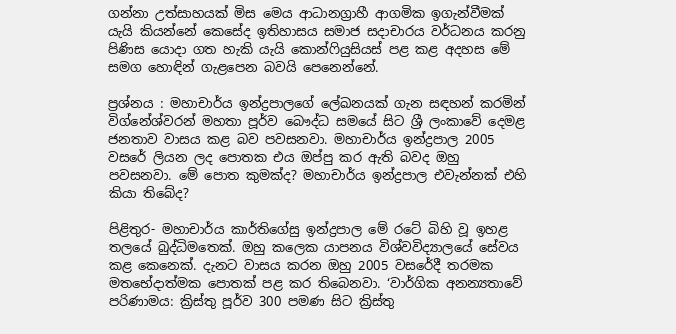ගන්නා උත්සාහයක් මිස මෙය ආධානග්‍රාහී ආගමික ඉගැන්වීමක් යැයි කියන්නේ කෙසේද ඉතිහාසය සමාජ සදාචාරය වර්ධනය කරනු පිණිස යොදා ගත හැකි යැයි කොන්ෆියුසියස් පළ කළ අදහස මේ සමග හොඳින් ගැළපෙන බවයි පෙනෙන්නේ.

ප්‍රශ්නය : මහාචාර්ය ඉන්ද්‍රපාලගේ ලේඛනයක් ගැන සඳහන් කරමින් විග්නේශ්වරන් මහතා පූර්ව බෞද්ධ සමයේ සිට ශ්‍රී ලංකාවේ දෙමළ ජනතාව වාසය කළ බව පවසනවා. මහාචාර්ය ඉන්ද්‍රපාල 2005 වසරේ ලියන ලද පොතක එය ඔප්පු කර ඇති බවද ඔහු පවසනවා. මේ පොත කුමක්ද? මහාචාර්ය ඉන්ද්‍රපාල එවැන්නක් එහි කියා තිබේද?

පිළිතුර- මහාචාර්ය කාර්තිගේසු ඉන්ද්‍රපාල මේ රටේ බිහි වූ ඉහළ තලයේ බුද්ධිමතෙක්. ඔහු කලෙක යාපනය විශ්වවිද්‍යාලයේ සේවය කළ කෙනෙක්. දැනට වාසය කරන ඔහු 2005 වසරේදී තරමක මතභේදාත්මක පොතක් පළ කර තිබෙනවා. ‘වාර්ගික අනන්‍යතාවේ පරිණාමය: ක්‍රිස්තු පූර්ව 300 පමණ සිට ක්‍රිස්තු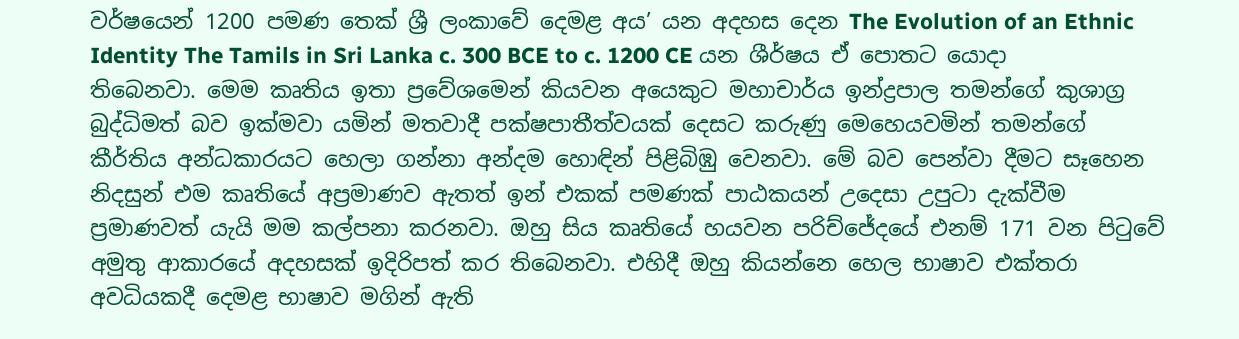වර්ෂයෙන් 1200 පමණ තෙක් ශ්‍රී ලංකාවේ දෙමළ අය’ යන අදහස දෙන The Evolution of an Ethnic Identity The Tamils in Sri Lanka c. 300 BCE to c. 1200 CE යන ශීර්ෂය ඒ පොතට යොදා තිබෙනවා. මෙම කෘතිය ඉතා ප්‍රවේශමෙන් කියවන අයෙකුට මහාචාර්ය ඉන්ද්‍රපාල තමන්ගේ කුශාග්‍ර බුද්ධිමත් බව ඉක්මවා යමින් මතවාදී පක්ෂපාතීත්වයක් දෙසට කරුණු මෙහෙයවමින් තමන්ගේ කීර්තිය අන්ධකාරයට හෙලා ගන්නා අන්දම හොඳින් පිළිබිඹු වෙනවා. මේ බව පෙන්වා දීමට සෑහෙන නිදසුන් එම කෘතියේ අප්‍රමාණව ඇතත් ඉන් එකක් පමණක් පාඨකයන් උදෙසා උපුටා දැක්වීම ප්‍රමාණවත් යැයි මම කල්පනා කරනවා. ඔහු සිය කෘතියේ හයවන පරිච්ජේදයේ එනම් 171 වන පිටුවේ අමුතු ආකාරයේ අදහසක් ඉදිරිපත් කර තිබෙනවා. එහිදී ඔහු කියන්නෙ හෙල භාෂාව එක්තරා අවධියකදී දෙමළ භාෂාව මගින් ඇති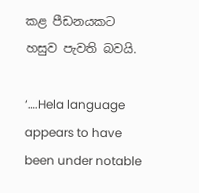කළ පීඩනයකට හසුව පැවති බවයි.

‘….Hela language appears to have been under notable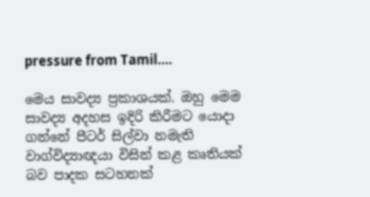pressure from Tamil….

මෙය සාවද්‍ය ප්‍රකාශයක්. ඔහු මෙම සාවද්‍ය අදහස ඉදිරි කිරීමට යොදා ගන්නේ පීටර් සිල්වා නමැති වාග්විද්‍යාඥයා විසින් කළ කෘතියක් බව පාදක සටහනක්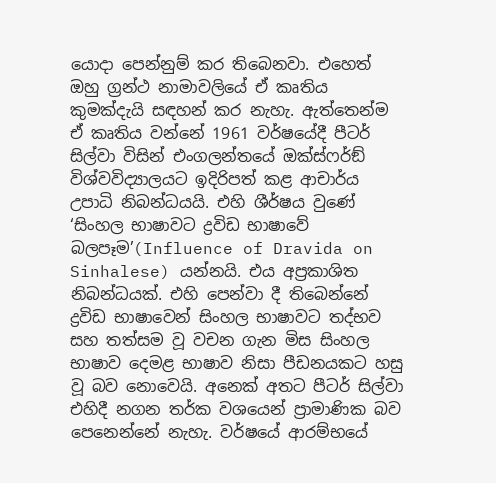යොදා පෙන්නුම් කර තිබෙනවා. එහෙත් ඔහු ග්‍රන්ථ නාමාවලියේ ඒ කෘතිය කුමක්දැයි සඳහන් කර නැහැ. ඇත්තෙන්ම ඒ කෘතිය වන්නේ 1961 වර්ෂයේදී පීටර් සිල්වා විසින් එංගලන්තයේ ඔක්ස්ෆර්ඞ් විශ්වවිද්‍යාලයට ඉදිරිපත් කළ ආචාර්ය උපාධි නිබන්ධයයි. එහි ශීර්ෂය වුණේ ‘සිංහල භාෂාවට ද්‍රවිඩ භාෂාවේ බලපෑම’(Influence of Dravida on Sinhalese) යන්නයි. එය අප්‍රකාශිත නිබන්ධයක්. එහි පෙන්වා දී තිබෙන්නේ ද්‍රවිඩ භාෂාවෙන් සිංහල භාෂාවට තද්භව සහ තත්සම වූ වචන ගැන මිස සිංහල භාෂාව දෙමළ භාෂාව නිසා පීඩනයකට හසු වූ බව නොවෙයි. අනෙක් අතට පීටර් සිල්වා එහිදී නගන තර්ක වශයෙන් ප්‍රාමාණික බව පෙනෙන්නේ නැහැ. වර්ෂයේ ආරම්භයේ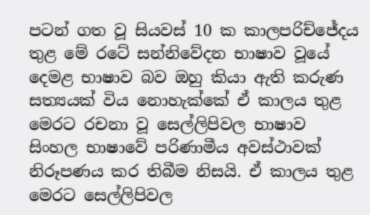පටන් ගත වූ සියවස් 10 ක කාලපරිච්ජේදය තුළ මේ රටේ සන්නිවේදන භාෂාව වූයේ දෙමළ භාෂාව බව ඔහු කියා ඇති කරුණ සත්‍යයක් විය නොහැක්කේ ඒ කාලය තුළ මෙරට රචනා වූ සෙල්ලිපිවල භාෂාව සිංහල භාෂාවේ පරිණාමීය අවස්ථාවක් නිරූපණය කර තිබීම නිසයි. ඒ කාලය තුළ මෙරට සෙල්ලිපිවල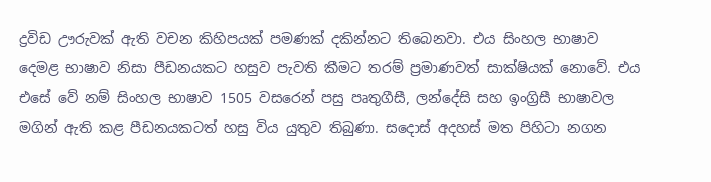ද්‍රවිඩ ඌරුවක් ඇති වචන කිහිපයක් පමණක් දකින්නට තිබෙනවා. එය සිංහල භාෂාව දෙමළ භාෂාව නිසා පීඩනයකට හසුව පැවති කීමට තරම් ප්‍රමාණවත් සාක්ෂියක් නොවේ. එය එසේ වේ නම් සිංහල භාෂාව 1505 වසරෙන් පසු පෘතුගීසී, ලන්දේසි සහ ඉංග්‍රිසී භාෂාවල මගින් ඇති කළ පීඩනයකටත් හසු විය යුතුව තිබුණා. සදොස් අදහස් මත පිහිටා නගන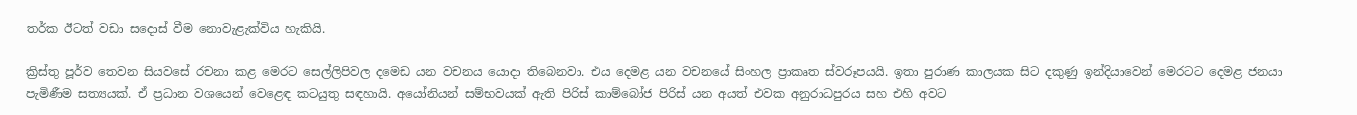තර්ක ඊටත් වඩා සදොස් වීම නොවැළැක්විය හැකියි.

ක්‍රිස්තු පූර්ව තෙවන සියවසේ රචනා කළ මෙරට සෙල්ලිපිවල දමෙඩ යන වචනය යොදා තිබෙනවා. එය දෙමළ යන වචනයේ සිංහල ප්‍රාකෘත ස්වරූපයයි. ඉතා පුරාණ කාලයක සිට දකුණු ඉන්දියාවෙන් මෙරටට දෙමළ ජනයා පැමිණීම සත්‍යයක්. ඒ ප්‍රධාන වශයෙන් වෙළෙඳ කටයුතු සඳහායි. අයෝනියන් සම්භවයක් ඇති පිරිස් කාම්බෝජ පිරිස් යන අයත් එවක අනුරාධපුරය සහ එහි අවට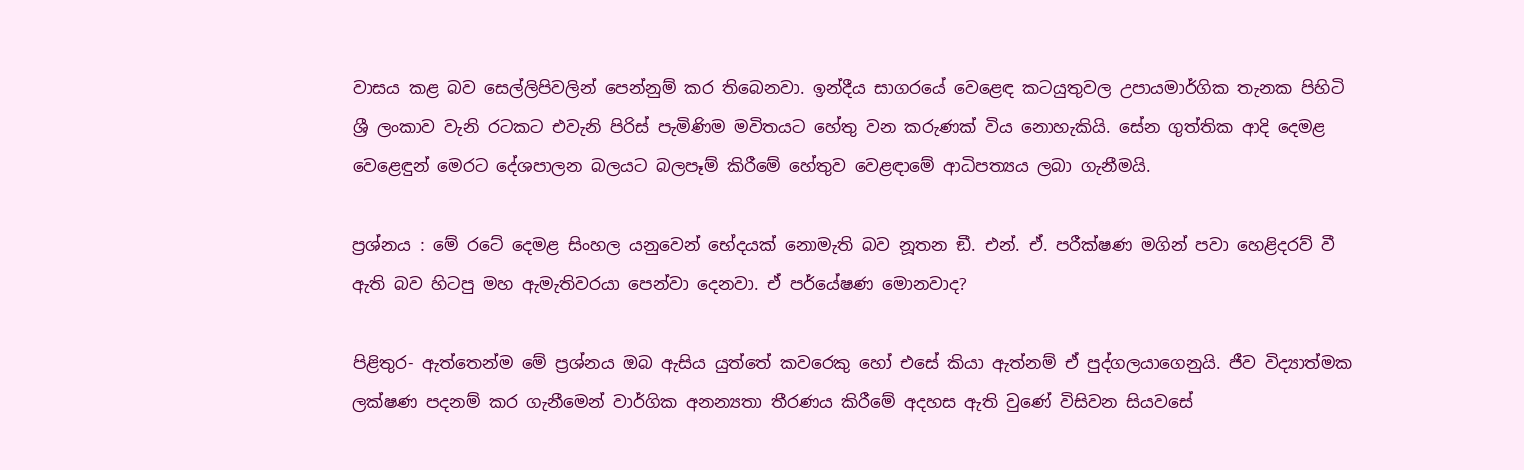වාසය කළ බව සෙල්ලිපිවලින් පෙන්නුම් කර තිබෙනවා. ඉන්දීය සාගරයේ වෙළෙඳ කටයුතුවල උපායමාර්ගික තැනක පිහිටි ශ්‍රී ලංකාව වැනි රටකට එවැනි පිරිස් පැමිණිම මවිතයට හේතු වන කරුණක් විය නොහැකියි. සේන ගුත්තික ආදි දෙමළ වෙළෙඳුන් මෙරට දේශපාලන බලයට බලපෑම් කිරීමේ හේතුව වෙළඳාමේ ආධිපත්‍යය ලබා ගැනීමයි.

ප්‍රශ්නය : මේ රටේ දෙමළ සිංහල යනුවෙන් භේදයක් නොමැති බව නූතන ඞී. එන්. ඒ. පරීක්ෂණ මගින් පවා හෙළිදරව් වී ඇති බව හිටපු මහ ඇමැතිවරයා පෙන්වා දෙනවා. ඒ පර්යේෂණ මොනවාද?

පිළිතුර- ඇත්තෙන්ම මේ ප්‍රශ්නය ඔබ ඇසිය යුත්තේ කවරෙකු හෝ එසේ කියා ඇත්නම් ඒ පුද්ගලයාගෙනුයි. ජීව විද්‍යාත්මක ලක්ෂණ පදනම් කර ගැනීමෙන් වාර්ගික අනන්‍යතා තීරණය කිරීමේ අදහස ඇති වුණේ විසිවන සියවසේ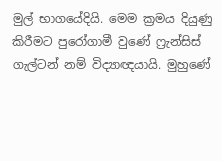මුල් භාගයේදියි. මෙම ක්‍රමය දියුණු කිරීමට පුරෝගාමී වුණේ ෆ්‍රැන්සිස් ගැල්ටන් නම් විද්‍යාඥයායි. මුහුණේ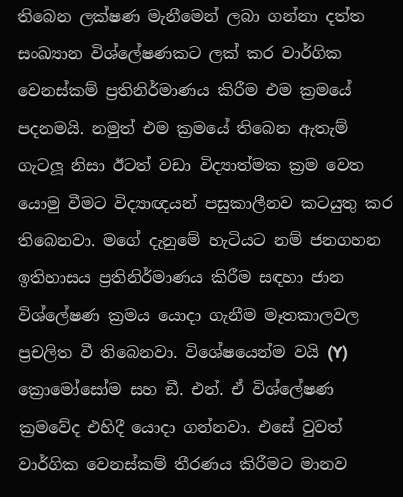තිබෙන ලක්ෂණ මැනීමෙන් ලබා ගන්නා දත්ත සංඛ්‍යාන විශ්ලේෂණකට ලක් කර වාර්ගික වෙනස්කම් ප්‍රතිනිර්මාණය කිරීම එම ක්‍රමයේ පදනමයි. නමුත් එම ක්‍රමයේ තිබෙන ඇතැම් ගැටලූ නිසා ඊටත් වඩා විද්‍යාත්මක ක්‍රම වෙත යොමු වීමට විද්‍යාඥයන් පසුකාලීනව කටයුතු කර තිබෙනවා. මගේ දැනුමේ හැටියට නම් ජනගහන ඉතිහාසය ප්‍රතිනිර්මාණය කිරීම සඳහා ජාන විශ්ලේෂණ ක්‍රමය යොදා ගැනීම මෑතකාලවල ප්‍රචලිත වී තිබෙනවා. විශේෂයෙන්ම වයි (Y) ක්‍රොමෝසෝම සහ ඞී. එන්. ඒ විශ්ලේෂණ ක්‍රමවේද එහිදී යොදා ගන්නවා. එසේ වුවත් වාර්ගික වෙනස්කම් තීරණය කිරීමට මානව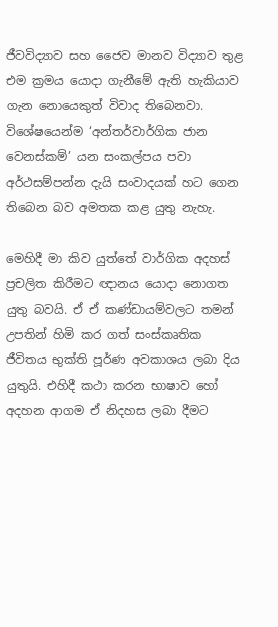ජීවවිද්‍යාව සහ ජෛව මානව විද්‍යාව තුළ එම ක්‍රමය යොදා ගැනීමේ ඇති හැකියාව ගැන නොයෙකුත් විවාද තිබෙනවා. විශේෂයෙන්ම ‘අන්තර්වාර්ගික ජාන වෙනස්කම්’ යන සංකල්පය පවා අර්ථසම්පන්න දැයි සංවාදයක් හට ගෙන තිබෙන බව අමතක කළ යුතු නැහැ.

මෙහිදී මා කිව යුත්තේ වාර්ගික අදහස් ප්‍රචලිත කිරීමට ඥානය යොදා නොගත යුතු බවයි. ඒ ඒ කණ්ඩායම්වලට තමන් උපතින් හිමි කර ගත් සංස්කෘතික ජීවිතය භුක්ති පූර්ණ අවකාශය ලබා දිය යුතුයි. එහිදී කථා කරන භාෂාව හෝ අදහන ආගම ඒ නිදහස ලබා දීමට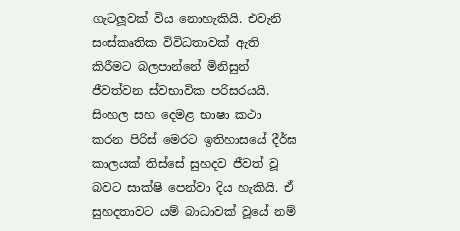ගැටලූවක් විය නොහැකියි. එවැනි සංස්කෘතික විවිධතාවක් ඇති කිරීමට බලපාන්නේ මිනිසුන් ජීවත්වන ස්වභාවික පරිසරයයි. සිංහල සහ දෙමළ භාෂා කථා කරන පිරිස් මෙරට ඉතිහාසයේ දීර්ඝ කාලයක් තිස්සේ සුහදව ජීවත් වූ බවට සාක්ෂි පෙන්වා දිය හැකියි. ඒ සුහදතාවට යම් බාධාවක් වූයේ නම්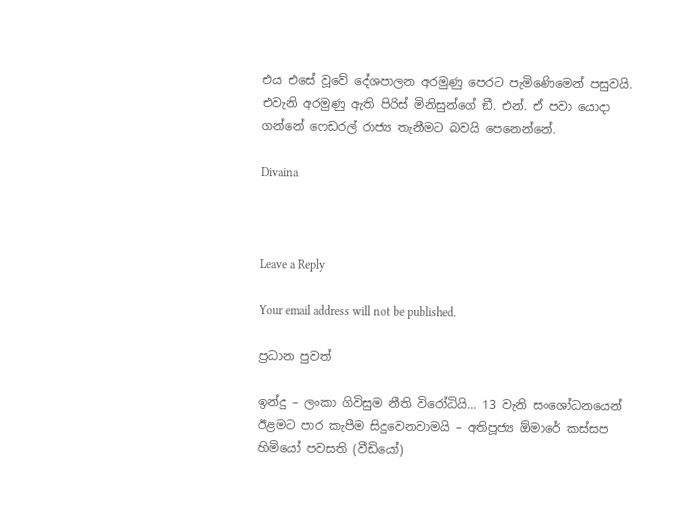එය එසේ වූවේ දේශපාලන අරමුණු පෙරට පැමිණෙිමෙන් පසුවයි. එවැනි අරමුණු ඇති පිරිස් මිනිසුන්ගේ ඞී. එන්. ඒ පවා යොදා ගන්නේ ෆෙඩරල් රාජ්‍ය තැනීමට බවයි පෙනෙන්නේ.

Divaina



Leave a Reply

Your email address will not be published.

ප්‍රධාන පුවත්

ඉන්දු – ලංකා ගිවිසුම නීති විරෝධියි… 13 වැනි සංශෝධනයෙන් ඊළමට පාර කැපීම සිදුවෙනවාමයි – අතිපූජ්‍ය ඕමාරේ කස්සප හිමියෝ පවසති (වීඩියෝ)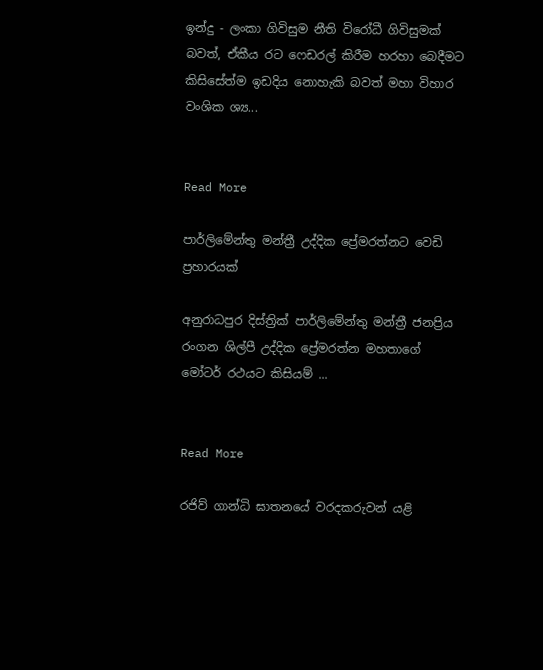ඉන්දු - ලංකා ගිවිසුම නීති විරෝධී ගිවිසුමක් බවත්, ඒකීය රට ෆෙඩරල් කිරීම හරහා බෙදීමට කිසිසේත්ම ඉඩදිය නොහැකි බවත් මහා විහාර වංශික ශ්‍ය...


Read More

පාර්ලිමේන්තු මන්ත්‍රී උද්දික ප්‍රේමරත්නට වෙඩි ප්‍රහාරයක්

අනුරාධපුර දිස්ත්‍රික් පාර්ලිමේන්තු මන්ත්‍රී ජනප්‍රිය රංගන ශිල්පී උද්දික ප්‍රේමරත්න මහතාගේ මෝටර් රථයට කිසියම් ...


Read More

රජිව් ගාන්ධි ඝාතනයේ වරදකරුවන් යළි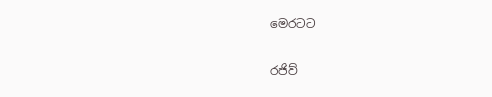මෙරටට

රජිව්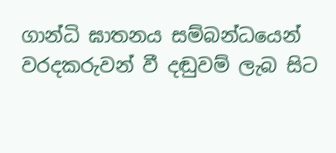ගාන්ධි ඝාතනය සම්බන්ධයෙන් වරදකරුවන් වී දඬුවම් ලැබ සිට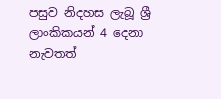පසුව නිදහස ලැබූ ශ්‍රී ලාංකිකයන් 4 දෙනා නැවතත්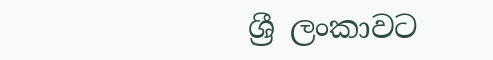ශ්‍රී ලංකාවට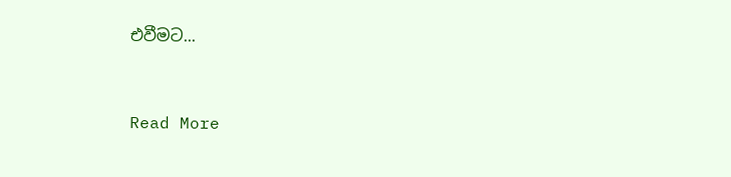එවීමට...


Read More